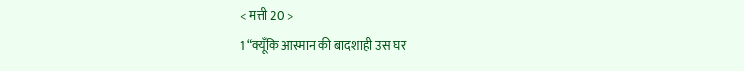< मत्ती 20 >
1 “क्यूँकि आस्मान की बादशाही उस घर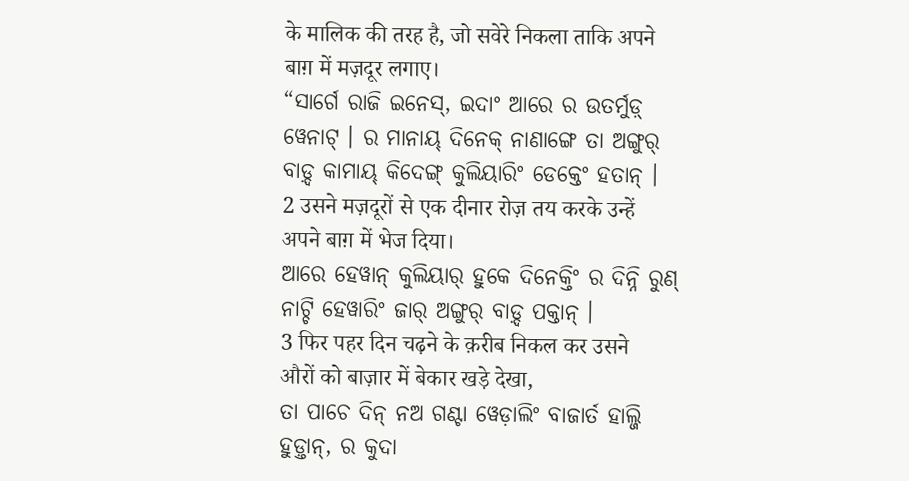के मालिक की तरह है, जो सवेरे निकला ताकि अपने बाग़ में मज़दूर लगाए।
“ସାର୍ଗେ ରାଜି ଇନେସ୍, ଇଦାଂ ଆରେ ର ଉତର୍ମୁଡ଼୍ ୱେନାଟ୍ । ର ମାନାୟ୍ ଦିନେକ୍ ନାଣାଙ୍ଗେ ତା ଅଙ୍ଗୁର୍ ବାଡ଼୍ଦ କାମାୟ୍ କିଦେଙ୍ଗ୍ କୁଲିୟାରିଂ ଡେକ୍ତେଂ ହତାନ୍ ।
2 उसने मज़दूरों से एक दीनार रोज़ तय करके उन्हें अपने बाग़ में भेज दिया।
ଆରେ ହେୱାନ୍ କୁଲିୟାର୍ ହୁକେ ଦିନେକ୍ତିଂ ର ଦିନ୍ନି ରୁଣ୍ ନାଟ୍ଚି ହେୱାରିଂ ଜାର୍ ଅଙ୍ଗୁର୍ ବାଡ଼୍ଦ ପକ୍ତାନ୍ ।
3 फिर पहर दिन चढ़ने के क़रीब निकल कर उसने औरों को बाज़ार में बेकार खड़े देखा,
ତା ପାଚେ ଦିନ୍ ନଅ ଗଣ୍ଟା ୱେଡ଼ାଲିଂ ବାଜାର୍ତ ହାଲ୍ଜି ହୁଡ଼୍ତାନ୍, ର କୁଦା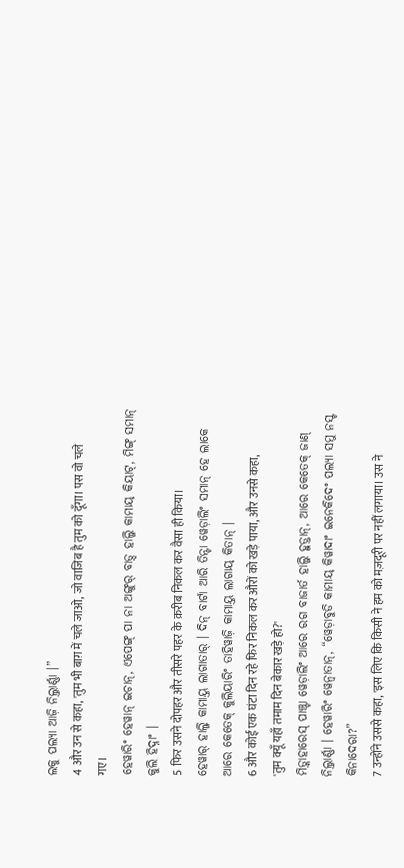ଲକୁ ପଲ୍ୟା ଆଜ଼ି ନିଲ୍ତାର୍ଣ୍ଣା ।”
4 और उन से कहा, 'तुम भी बाग़ में चले जाओ, जो वाजिब है तुम को दूँगा। पस वो चले गए।
ହେୱାରିଂ ହେୱାନ୍ ଇଚାନ୍, ଏପେଙ୍ଗ୍ ପା ନା ଅଙ୍ଗୁର୍ ବାଡ଼୍ଦ ହାଲ୍ଜି କାମାୟ୍ କିୟାଟ୍, ମିଙ୍ଗ୍ ସମାନ୍ କୁଲି ହିଦ୍ନାଂ ।
5 फिर उसने दोपहर और तीसरे पहर के क़रीब निकल कर वैसा ही किया।
ହେୱାର୍ ହାଲ୍ଜି କାମାୟ୍ତ ଲାଗାତାର୍ । ଦିନ୍ ବାର୍ଟା ଆରି ତିନ୍ଟା ୱେଡ଼ାଲିଂ ସମାନ୍ ହେ ଲାକେ ଆରେ କେତେକ୍ କୁଲିୟାରିଂ ତାହିୱାଜ଼ି କାମାୟ୍ତ ଲାଗାୟ୍ କିତାନ୍ ।
6 और कोई एक घंटा दिन रहे फिर निकल कर औरों को खड़े पाया, और उनसे कहा, 'तुम क्यूँ यहाँ तमाम दिन बेकार खड़े हो?'
ମିଡ଼୍କାହାରେସ୍ ପାଞ୍ଚ୍ଟା ୱେଡ଼ାଲିଂ ଆରେ ରଗ ବାଜାର୍ତ ହାଲ୍ଜି ହୁଡ଼୍ତାନ୍, ଆରେ କେତେକ୍ ଜାଣ୍ ନିଲ୍ତାର୍ଣ୍ଣା । ହେୱାରିଂ ୱେନ୍ବାତାନ୍, “ୱେଡ଼ାବୁଡି କାମାୟ୍ କିୱାଦାଂ ଇନେକିଦେଂ ପଲ୍ୟା ସମୁ ନସ୍ଟ କିନାଦେରା?”
7 उन्होंने उससे कहा, 'इस लिए कि किसी ने हम को मज़दूरी पर नहीं लगाया। उस ने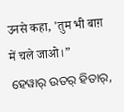उनसे कहा, 'तुम भी बाग़ में चले जाओ।”
ହେୱାର୍ ଉତର୍ ହିତାର୍,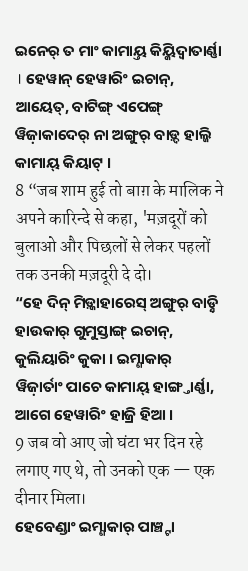ଇନେର୍ ତ ମାଂ କାମାୟ୍ତ କିୟ୍କିଦ୍ୱାତାର୍ଣ୍ଣା । ହେୱାନ୍ ହେୱାରିଂ ଇଚାନ୍, ଆୟେତ୍, ବାଟିଙ୍ଗ୍ ଏପେଙ୍ଗ୍ ୱିଜ଼ାକାଦେର୍ ନା ଅଙ୍ଗୁର୍ ବାଡ଼୍ଦ ହାଲ୍ଜି କାମାୟ୍ କିୟାଟ୍ ।
8 “जब शाम हुई तो बाग़ के मालिक ने अपने कारिन्दे से कहा, 'मज़दूरों को बुलाओ और पिछलों से लेकर पहलों तक उनकी मज़दूरी दे दो।
“ହେ ଦିନ୍ ମିଡ଼୍କାହାରେସ୍ ଅଙ୍ଗୁର୍ ବାଡ଼୍ନି ହାଉକାର୍ ଗୁମୁସ୍ତାଙ୍ଗ୍ ଇଚାନ୍, କୁଲିୟାରିଂ କୁକା । ଇମ୍ଣାକାର୍ ୱିଜ଼ାର୍ତାଂ ପାଚେ କାମାୟ୍ ହାଙ୍ଗ୍ତାର୍ଣ୍ଣା, ଆଗେ ହେୱାରିଂ ହାଜ୍ରି ହିଆ ।
9 जब वो आए जो घंटा भर दिन रहे लगाए गए थे, तो उनको एक — एक दीनार मिला।
ହେବେଣ୍ଡାଂ ଇମ୍ଣାକାର୍ ପାଞ୍ଚ୍ଟା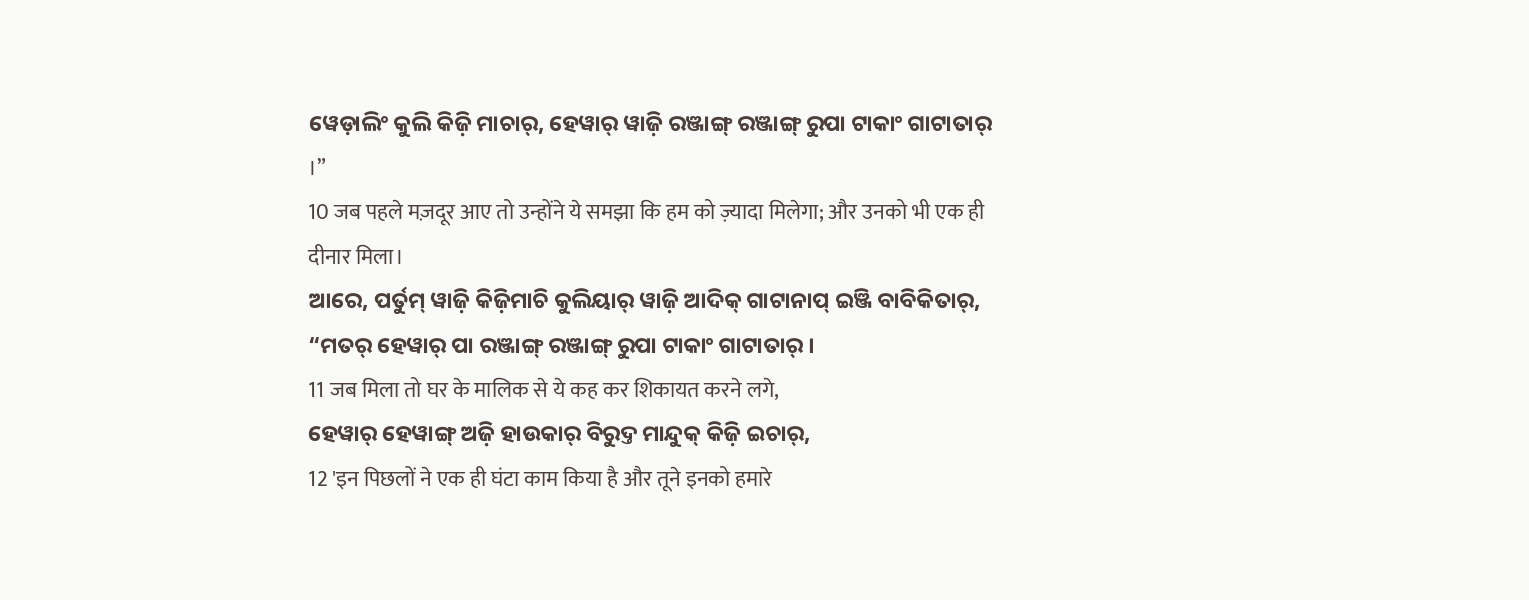ୱେଡ଼ାଲିଂ କୁଲି କିଜ଼ି ମାଚାର୍, ହେୱାର୍ ୱାଜ଼ି ରଞ୍ଜାଙ୍ଗ୍ ରଞ୍ଜାଙ୍ଗ୍ ରୁପା ଟାକାଂ ଗାଟାତାର୍ ।”
10 जब पहले मज़दूर आए तो उन्होंने ये समझा कि हम को ज़्यादा मिलेगा; और उनको भी एक ही दीनार मिला।
ଆରେ, ପର୍ତୁମ୍ ୱାଜ଼ି କିଜ଼ିମାଚି କୁଲିୟାର୍ ୱାଜ଼ି ଆଦିକ୍ ଗାଟାନାପ୍ ଇଞ୍ଜି ବାବିକିତାର୍, “ମତର୍ ହେୱାର୍ ପା ରଞ୍ଜାଙ୍ଗ୍ ରଞ୍ଜାଙ୍ଗ୍ ରୁପା ଟାକାଂ ଗାଟାତାର୍ ।
11 जब मिला तो घर के मालिक से ये कह कर शिकायत करने लगे,
ହେୱାର୍ ହେୱାଙ୍ଗ୍ ଅଜ଼ି ହାଉକାର୍ ବିରୁଦ୍ତ ମାନ୍ଦୁକ୍ କିଜ଼ି ଇଚାର୍,
12 'इन पिछलों ने एक ही घंटा काम किया है और तूने इनको हमारे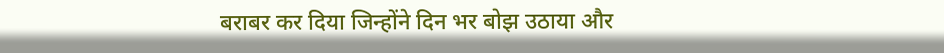बराबर कर दिया जिन्होंने दिन भर बोझ उठाया और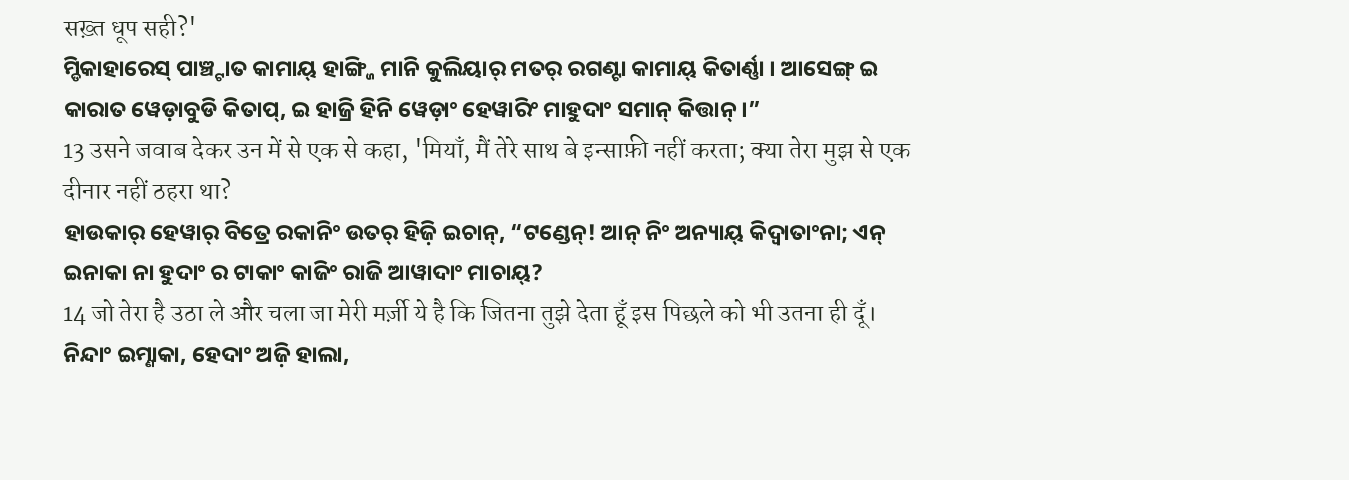सख़्त धूप सही?'
ମ୍ଡିକାହାରେସ୍ ପାଞ୍ଚ୍ଟାତ କାମାୟ୍ ହାଙ୍ଗ୍ଜି ମାନି କୁଲିୟାର୍ ମତର୍ ରଗଣ୍ଟା କାମାୟ୍ କିତାର୍ଣ୍ଣା । ଆସେଙ୍ଗ୍ ଇ କାରାତ ୱେଡ଼ାବୁଡି କିତାପ୍, ଇ ହାଜ୍ରି ହିନି ୱେଡ଼ାଂ ହେୱାରିଂ ମାହୁଦାଂ ସମାନ୍ କିତ୍ତାନ୍ ।”
13 उसने जवाब देकर उन में से एक से कहा, 'मियाँ, मैं तेरे साथ बे इन्साफ़ी नहीं करता; क्या तेरा मुझ से एक दीनार नहीं ठहरा था?
ହାଉକାର୍ ହେୱାର୍ ବିତ୍ରେ ରକାନିଂ ଉତର୍ ହିଜ଼ି ଇଚାନ୍, “ଟଣ୍ଡେନ୍! ଆନ୍ ନିଂ ଅନ୍ୟାୟ୍ କିଦ୍ୱାତାଂନା; ଏନ୍ ଇନାକା ନା ହୁଦାଂ ର ଟାକାଂ କାଜିଂ ରାଜି ଆୱାଦାଂ ମାଚାୟ୍?
14 जो तेरा है उठा ले और चला जा मेरी मर्ज़ी ये है कि जितना तुझे देता हूँ इस पिछले को भी उतना ही दूँ।
ନିନ୍ଦାଂ ଇମ୍ଣାକା, ହେଦାଂ ଅଜ଼ି ହାଲା,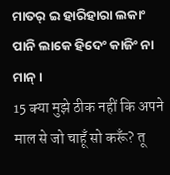ମାତର୍ ଇ ହାରିହାରା ଲକାଂ ପାନି ଲାକେ ହିଦେଂ କାଜିଂ ନା ମାନ୍ ।
15 क्या मुझे ठीक नहीं कि अपने माल से जो चाहूँ सो करूँ? तू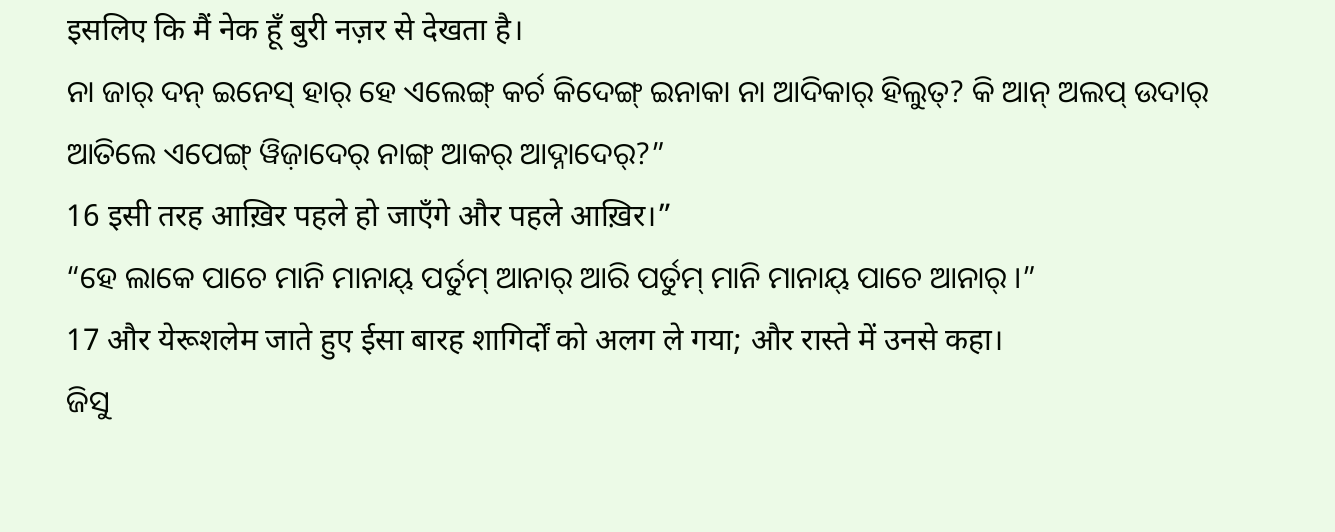इसलिए कि मैं नेक हूँ बुरी नज़र से देखता है।
ନା ଜାର୍ ଦନ୍ ଇନେସ୍ ହାର୍ ହେ ଏଲେଙ୍ଗ୍ କର୍ଚ କିଦେଙ୍ଗ୍ ଇନାକା ନା ଆଦିକାର୍ ହିଲୁତ୍? କି ଆନ୍ ଅଲପ୍ ଉଦାର୍ ଆତିଲେ ଏପେଙ୍ଗ୍ ୱିଜ଼ାଦେର୍ ନାଙ୍ଗ୍ ଆକର୍ ଆଦ୍ନାଦେର୍?”
16 इसी तरह आख़िर पहले हो जाएँगे और पहले आख़िर।”
“ହେ ଲାକେ ପାଚେ ମାନି ମାନାୟ୍ ପର୍ତୁମ୍ ଆନାର୍ ଆରି ପର୍ତୁମ୍ ମାନି ମାନାୟ୍ ପାଚେ ଆନାର୍ ।”
17 और येरूशलेम जाते हुए ईसा बारह शागिर्दों को अलग ले गया; और रास्ते में उनसे कहा।
ଜିସୁ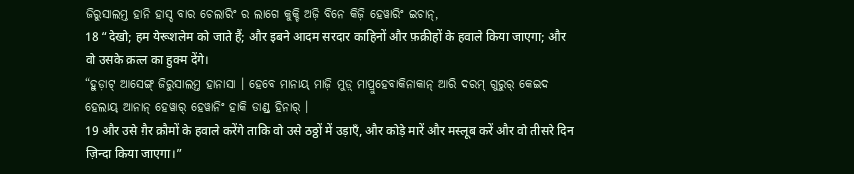ଜିରୁସାଲମ୍ତ ହାନି ହାସ୍ଦ ବାର ଚେଲାରିଂ ର ଲାଗେ କୁକ୍ଚି ଅଜ଼ି ବିନେ କିଜ଼ି ହେୱାରିଂ ଇଚାନ୍,
18 “देखो; हम येरूशलेम को जाते हैं; और इबने आदम सरदार काहिनों और फ़क़ीहों के हवाले किया जाएगा; और वो उसके क़त्ल का हुक्म देंगे।
“ହୁଡ଼ାଟ୍ ଆସେଙ୍ଗ୍ ଜିରୁସାଲମ୍ତ ହାନାସା । ହେବେ ମାନାୟ୍ ମାଜ଼ି ମୁଡ଼୍ ମାପ୍ରୁହେବାକିନାକାନ୍ ଆରି ଦରମ୍ ଗୁରୁର୍ କେଇଦ ହେଲାୟ୍ ଆନାନ୍ ହେୱାର୍ ହେୱାନିଂ ହାକି ଡାଣ୍ଡ୍ ହିନାର୍ ।
19 और उसे ग़ैर क़ौमों के हवाले करेंगे ताकि वो उसे ठठ्ठों में उड़ाएँ, और कोड़े मारें और मस्लूब करें और वो तीसरे दिन ज़िन्दा किया जाएगा।”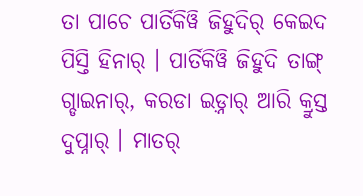ତା ପାଚେ ପାର୍ତିକିୱି ଜିହୁଦିର୍ କେଇଦ ପିସ୍ତି ହିନାର୍ । ପାର୍ତିକିୱି ଜିହୁଦି ତାଙ୍ଗ୍ ଗ୍ଡାଇନାର୍, କରଡା ଇଡ଼୍ନାର୍ ଆରି କ୍ରୁସ୍ତ ଦୁପ୍ନାର୍ । ମାତର୍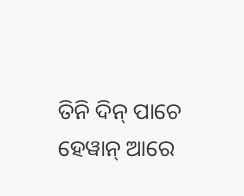ତିନି ଦିନ୍ ପାଚେ ହେୱାନ୍ ଆରେ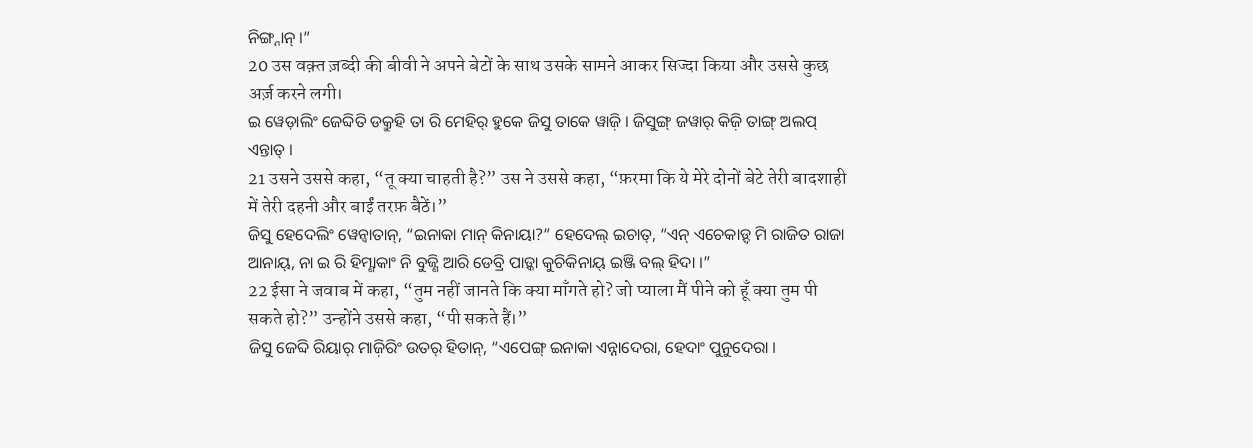ନିଙ୍ଗ୍ନାନ୍ ।”
20 उस वक़्त ज़ब्दी की बीवी ने अपने बेटों के साथ उसके सामने आकर सिज्दा किया और उससे कुछ अर्ज़ करने लगी।
ଇ ୱେଡ଼ାଲିଂ ଜେବ୍ଦିତି ଡକ୍ରୁହି ତା ରି ମେହିର୍ ହୁକେ ଜିସୁ ତାକେ ୱାଜ଼ି । ଜିସୁଙ୍ଗ୍ ଜୱାର୍ କିଜ଼ି ତାଙ୍ଗ୍ ଅଲପ୍ ଏନ୍ତାତ୍ ।
21 उसने उससे कहा, “तू क्या चाहती है?” उस ने उससे कहा, “फ़रमा कि ये मेरे दोनों बेटे तेरी बादशाही में तेरी दहनी और बाईं तरफ़ बैठें।”
ଜିସୁ ହେଦେଲିଂ ୱେନ୍ବାତାନ୍, “ଇନାକା ମାନ୍ କିନାୟା?” ହେଦେଲ୍ ଇଚାତ୍, “ଏନ୍ ଏଚେକାଡ଼୍ଦ ମି ରାଜିତ ରାଜା ଆନାୟ୍, ନା ଇ ରି ହିମ୍ଣାକାଂ ନି ବୁଜ୍ଣି ଆରି ଡେବ୍ରି ପାଡ଼୍କା କୁଚିକିନାୟ୍ ଇଞ୍ଜି ବଲ୍ ହିଦା ।”
22 ईसा ने जवाब में कहा, “तुम नहीं जानते कि क्या माँगते हो? जो प्याला मैं पीने को हूँ क्या तुम पी सकते हो?” उन्होंने उससे कहा, “पी सकते हैं।”
ଜିସୁ ଜେବ୍ଦି ରିୟାର୍ ମାଜ଼ିରିଂ ଉତର୍ ହିତାନ୍, “ଏପେଙ୍ଗ୍ ଇନାକା ଏନ୍ନାଦେରା, ହେଦାଂ ପୁନୁଦେରା ।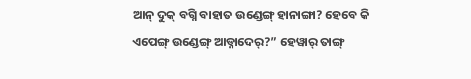ଆନ୍ ଦୁକ୍ ବଗ୍ନି ବାହାତ ଉଣ୍ଡେଙ୍ଗ୍ ହାନାଙ୍ଗା? ହେବେ କି ଏପେଙ୍ଗ୍ ଉଣ୍ଡେଙ୍ଗ୍ ଆଡ୍ନାଦେର୍?” ହେୱାର୍ ତାଙ୍ଗ୍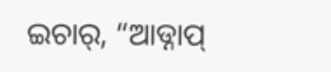ଇଚାର୍, “ଆଡ୍ନାପ୍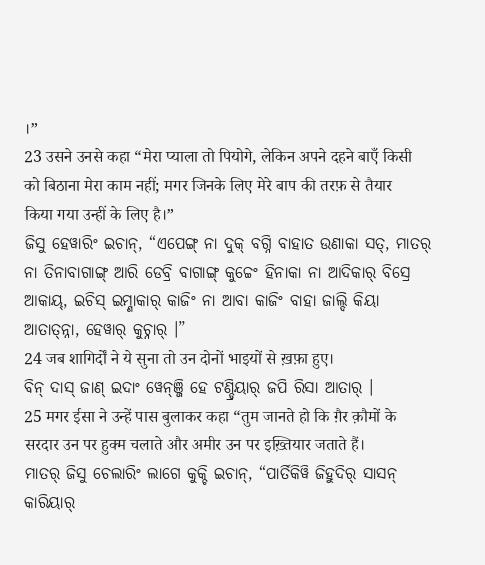।”
23 उसने उनसे कहा “मेरा प्याला तो पियोगे, लेकिन अपने दहने बाएँ किसी को बिठाना मेरा काम नहीं; मगर जिनके लिए मेरे बाप की तरफ़ से तैयार किया गया उन्हीं के लिए है।”
ଜିସୁ ହେୱାରିଂ ଇଚାନ୍, “ଏପେଙ୍ଗ୍ ନା ଦୁକ୍ ବଗ୍ନି ବାହାତ ଉଣାକା ସତ୍, ମାତର୍ ନା ତିନାବାଗାଙ୍ଗ୍ ଆରି ଡେବ୍ରି ବାଗାଙ୍ଗ୍ କୁଚ୍ଚେଂ ହିନାକା ନା ଆଦିକାର୍ ବିସ୍ରେ ଆକାୟ୍, ଇଚିସ୍ ଇମ୍ଣାକାର୍ କାଜିଂ ନା ଆବା କାଜିଂ ବାହା ଜାଲ୍ଦି କିୟା ଆତାତ୍ନ୍ନା, ହେୱାର୍ କୁଚ୍ନାର୍ ।”
24 जब शागिर्दों ने ये सुना तो उन दोनों भाइयों से ख़फ़ा हुए।
ବିନ୍ ଦାସ୍ ଜାଣ୍ ଇଦାଂ ୱେନ୍ଞ୍ଜି ହେ ଟଣ୍ଡ୍ରିୟାର୍ ଜପି ରିସା ଆତାର୍ ।
25 मगर ईसा ने उन्हें पास बुलाकर कहा “तुम जानते हो कि ग़ैर क़ौमों के सरदार उन पर हुक्म चलाते और अमीर उन पर इख़्तियार जताते हैं।
ମାତର୍ ଜିସୁ ଚେଲାରିଂ ଲାଗେ କୁକ୍ଚି ଇଚାନ୍, “ପାର୍ତିକିୱି ଜିହୁଦିର୍ ସାସନ୍ କାରିୟାର୍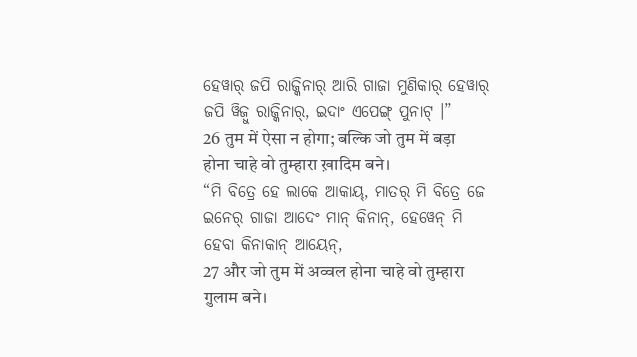ହେୱାର୍ ଜପି ରାଜ୍କିନାର୍ ଆରି ଗାଜା ମୁଣିକାର୍ ହେୱାର୍ ଜପି ୱିଜ଼ୁ ରାଜ୍କିନାର୍, ଇଦାଂ ଏପେଙ୍ଗ୍ ପୁନାଟ୍ ।”
26 तुम में ऐसा न होगा; बल्कि जो तुम में बड़ा होना चाहे वो तुम्हारा ख़ादिम बने।
“ମି ବିତ୍ରେ ହେ ଲାକେ ଆକାୟ୍, ମାତର୍ ମି ବିତ୍ରେ ଜେ ଇନେର୍ ଗାଜା ଆଦେଂ ମାନ୍ କିନାନ୍, ହେୱେନ୍ ମି ହେବା କିନାକାନ୍ ଆୟେନ୍,
27 और जो तुम में अव्वल होना चाहे वो तुम्हारा ग़ुलाम बने।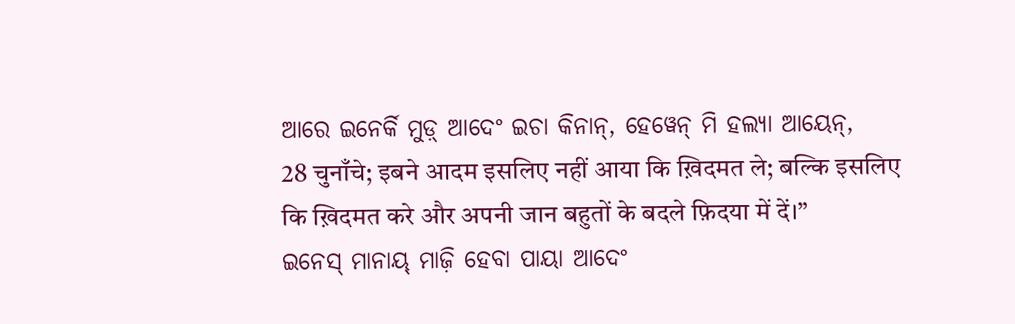ଆରେ ଇନେର୍କି ମୁଡ଼୍ ଆଦେଂ ଇଚା କିନାନ୍, ହେୱେନ୍ ମି ହଲ୍ୟା ଆୟେନ୍,
28 चुनाँचे; इबने आदम इसलिए नहीं आया कि ख़िदमत ले; बल्कि इसलिए कि ख़िदमत करे और अपनी जान बहुतों के बदले फ़िदया में दें।”
ଇନେସ୍ ମାନାୟ୍ ମାଜ଼ି ହେବା ପାୟା ଆଦେଂ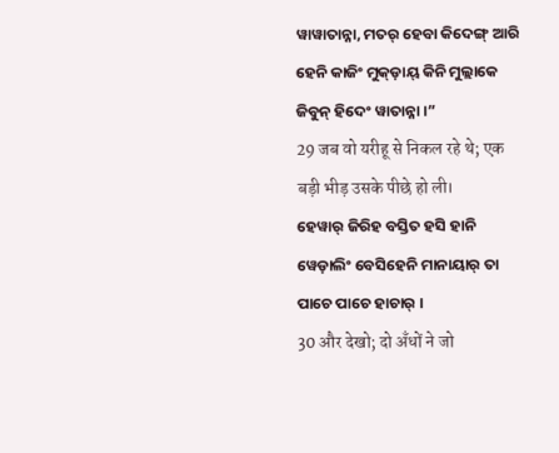ୱାୱାତାନ୍ନା, ମତର୍ ହେବା କିଦେଙ୍ଗ୍ ଆରି ହେନି କାଜିଂ ମୁକ୍ଡ଼ାୟ୍ କିନି ମୁଲ୍ଲାକେ ଜିବୁନ୍ ହିଦେଂ ୱାତାନ୍ନା ।”
29 जब वो यरीहू से निकल रहे थे; एक बड़ी भीड़ उसके पीछे हो ली।
ହେୱାର୍ ଜିରିହ ବସ୍ତିତ ହସି ହାନି ୱେଡ଼ାଲିଂ ବେସିହେନି ମାନାୟାର୍ ତା ପାଚେ ପାଚେ ହାଚାର୍ ।
30 और देखो; दो अँधों ने जो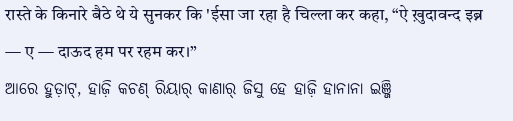रास्ते के किनारे बैठे थे ये सुनकर कि 'ईसा जा रहा है चिल्ला कर कहा, “ऐ ख़ुदावन्द इब्न — ए — दाऊद हम पर रहम कर।”
ଆରେ ହୁଡ଼ାଟ୍, ହାଜ଼ି କଚଣ୍ ରିୟାର୍ କାଣାର୍ ଜିସୁ ହେ ହାଜ଼ି ହାନାନା ଇଞ୍ଜି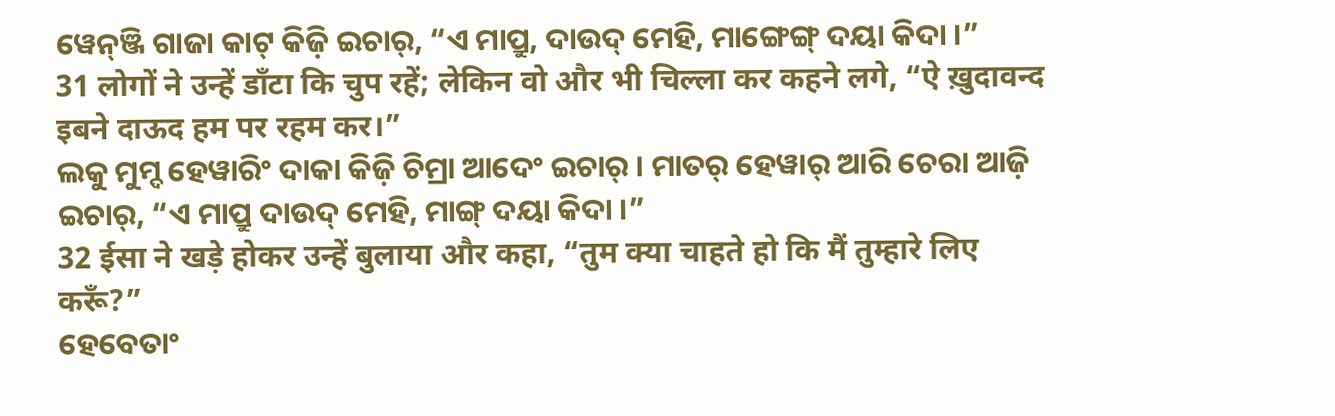ୱେନ୍ଞ୍ଜି ଗାଜା କାଟ୍ କିଜ଼ି ଇଚାର୍, “ଏ ମାପ୍ରୁ, ଦାଉଦ୍ ମେହି, ମାଙ୍ଗେଙ୍ଗ୍ ଦୟା କିଦା ।”
31 लोगों ने उन्हें डाँटा कि चुप रहें; लेकिन वो और भी चिल्ला कर कहने लगे, “ऐ ख़ुदावन्द इबने दाऊद हम पर रहम कर।”
ଲକୁ ମୁମ୍ଦ ହେୱାରିଂ ଦାକା କିଜ଼ି ଚିମ୍ରା ଆଦେଂ ଇଚାର୍ । ମାତର୍ ହେୱାର୍ ଆରି ଚେରା ଆଜ଼ି ଇଚାର୍, “ଏ ମାପ୍ରୁ ଦାଉଦ୍ ମେହି, ମାଙ୍ଗ୍ ଦୟା କିଦା ।”
32 ईसा ने खड़े होकर उन्हें बुलाया और कहा, “तुम क्या चाहते हो कि मैं तुम्हारे लिए करूँ?”
ହେବେତାଂ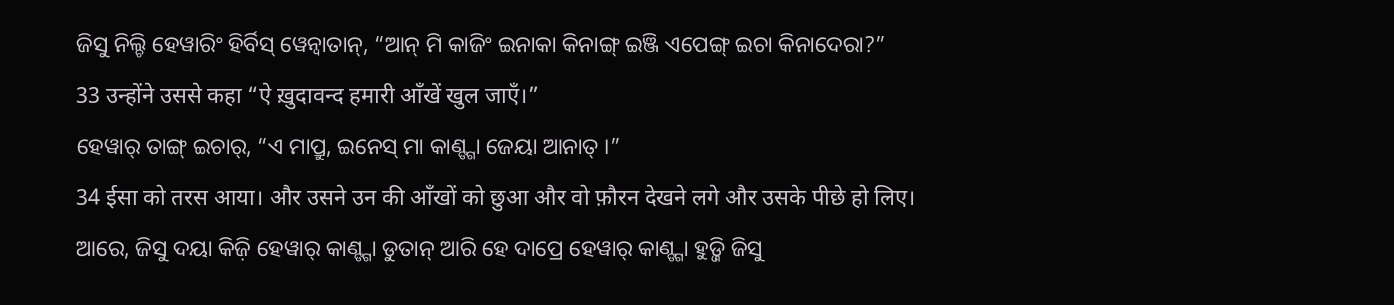ଜିସୁ ନିଲ୍ଚି ହେୱାରିଂ ହିର୍ବିସ୍ ୱେନ୍ବାତାନ୍, “ଆନ୍ ମି କାଜିଂ ଇନାକା କିନାଙ୍ଗ୍ ଇଞ୍ଜି ଏପେଙ୍ଗ୍ ଇଚା କିନାଦେରା?”
33 उन्होंने उससे कहा “ऐ ख़ुदावन्द हमारी आँखें खुल जाएँ।”
ହେୱାର୍ ତାଙ୍ଗ୍ ଇଚାର୍, “ଏ ମାପ୍ରୁ, ଇନେସ୍ ମା କାଣ୍ଙ୍ଗା ଜେୟା ଆନାତ୍ ।”
34 ईसा को तरस आया। और उसने उन की आँखों को छुआ और वो फ़ौरन देखने लगे और उसके पीछे हो लिए।
ଆରେ, ଜିସୁ ଦୟା କିଜ଼ି ହେୱାର୍ କାଣ୍ଙ୍ଗା ଡୁତାନ୍ ଆରି ହେ ଦାପ୍ରେ ହେୱାର୍ କାଣ୍ଙ୍ଗା ହୁଡ଼୍ଜି ଜିସୁ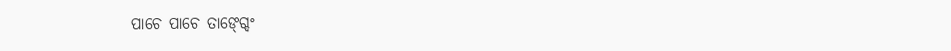ପାଚେ ପାଚେ ତାଙ୍ଗ୍ଦେଂ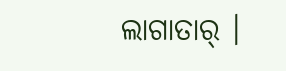ଲାଗାତାର୍ ।